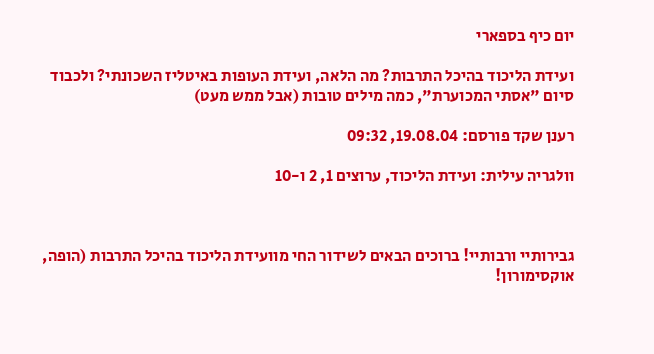יום כיף בספארי

ועידת הליכוד בהיכל התרבות? מה הלאה, ועידת העופות באיטליז השכונתי? ולכבוד סיום "אסתי המכוערת", כמה מילים טובות (אבל ממש מעט)

רענן שקד פורסם: 19.08.04, 09:32

וולגריה עילית: ועידת הליכוד, ערוצים 1, 2 ו-10



גבירותיי ורבותיי! ברוכים הבאים לשידור החי מוועידת הליכוד בהיכל התרבות (הופה, אוקסימורון!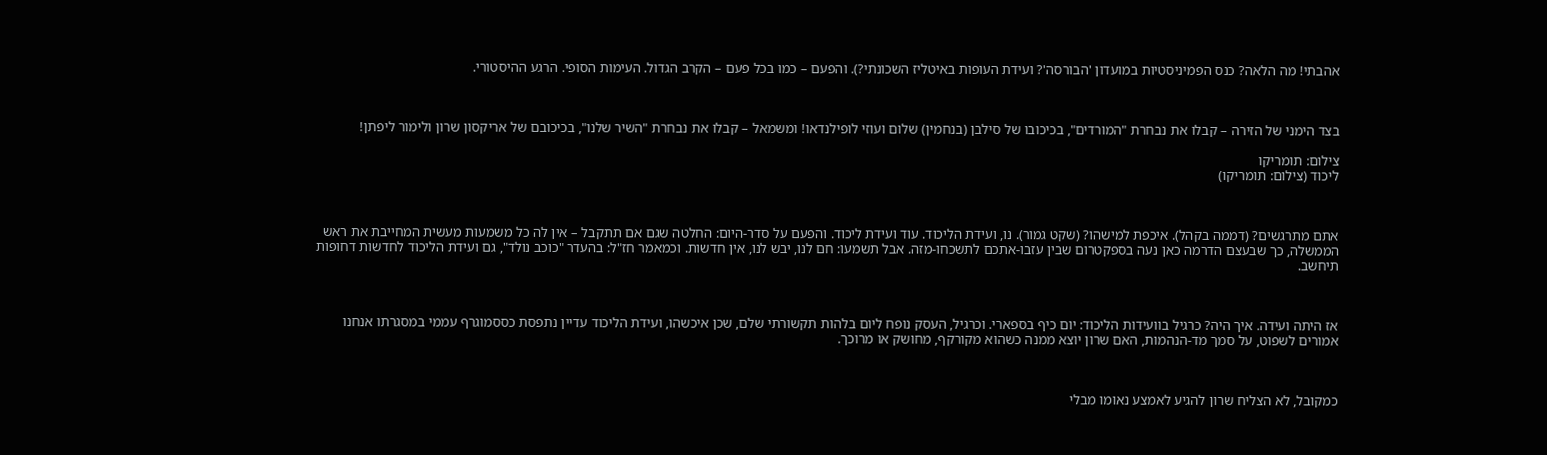אהבתי! מה הלאה? כנס הפמיניסטיות במועדון 'הבורסה'? ועידת העופות באיטליז השכונתי?). והפעם – כמו בכל פעם – הקרב הגדול. העימות הסופי. הרגע ההיסטורי.



בצד הימני של הזירה – קבלו את נבחרת "המורדים", בכיכובו של סילבן (בנחמין) שלום ועוזי לופילנדאו! ומשמאל – קבלו את נבחרת "השיר שלנו", בכיכובם של אריקסון שרון ולימור ליפתן!

צילום: תומריקו
ליכוד (צילום: תומריקו)



אתם מתרגשים? (דממה בקהל). איכפת למישהו? (שקט גמור). נו, ועידת הליכוד. עוד ועידת ליכוד. והפעם על סדר-היום: החלטה שגם אם תתקבל – אין לה כל משמעות מעשית המחייבת את ראש הממשלה, כך שבעצם הדרמה כאן נעה בספקטרום שבין עזבו-אתכם לתשכחו-מזה. אבל תשמעו: חם לנו, יבש לנו, אין חדשות. וכמאמר חז"ל: בהעדר "כוכב נולד", גם ועידת הליכוד לחדשות דחופות תיחשב.



אז היתה ועידה. איך היה? כרגיל בוועידות הליכוד: יום כיף בספארי. וכרגיל, העסק נופח ליום בלהות תקשורתי שלם, שכן איכשהו, ועידת הליכוד עדיין נתפסת כססמוגרף עממי במסגרתו אנחנו אמורים לשפוט, על סמך מד-הנהמות, האם שרון יוצא ממנה כשהוא מקורקף, מחושק או מרוכך.



כמקובל, לא הצליח שרון להגיע לאמצע נאומו מבלי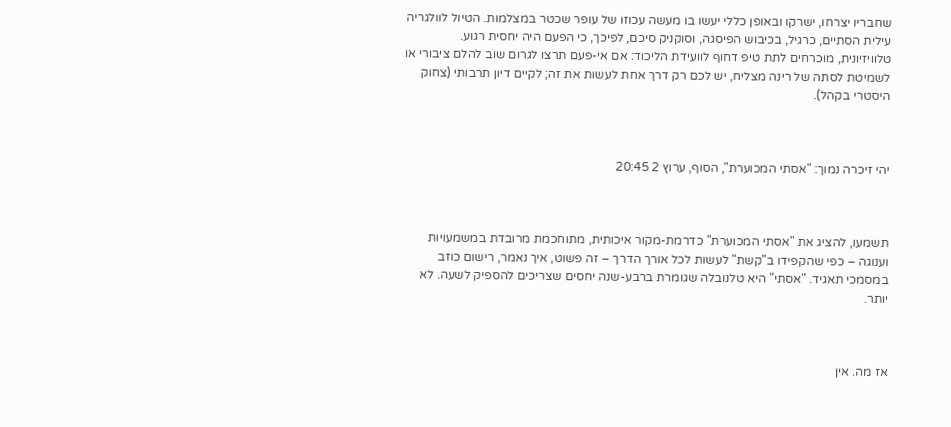שחבריו יצרחו, ישרקו ובאופן כללי יעשו בו מעשה עכוזו של עופר שכטר במצלמות. הטיול לוולגריה עילית הסתיים, כרגיל, בכיבוש הפיסגה, וסוקניק סיכם, לפיכך, כי הפעם היה יחסית רגוע. טלוויזיונית, מוכרחים לתת טיפ דחוף לוועידת הליכוד: אם אי-פעם תרצו לגרום שוב להלם ציבורי או לשמיטת לסתה של רינה מצליח, יש לכם רק דרך אחת לעשות את זה; לקיים דיון תרבותי (צחוק היסטרי בקהל).



יהי זיכרה נמוך: "אסתי המכוערת", הסוף, ערוץ 2 20:45



תשמעו, להציג את "אסתי המכוערת" כדרמת-מקור איכותית, מתוחכמת מרובדת במשמעויות וענוגה – כפי שהקפידו ב"קשת" לעשות לכל אורך הדרך – זה פשוט, איך נאמר, רישום כוזב במסמכי תאגיד. "אסתי" היא טלנובלה שגומרת ברבע-שנה יחסים שצריכים להספיק לשעה. לא יותר.



אז מה. אין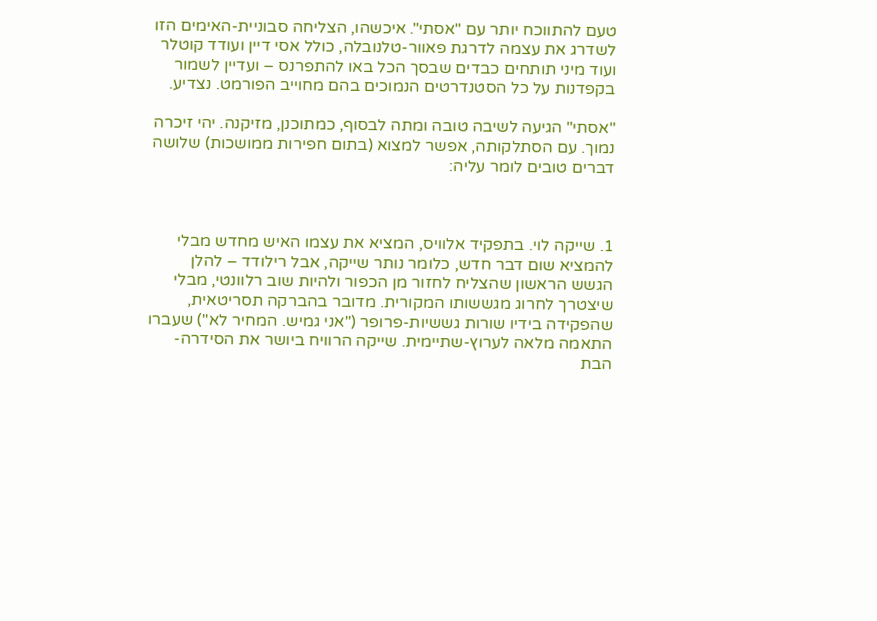טעם להתווכח יותר עם "אסתי". איכשהו, הצליחה סבוניית-האימים הזו לשדרג את עצמה לדרגת פאוור-טלנובלה, כולל אסי דיין ועודד קוטלר ועוד מיני תותחים כבדים שבסך הכל באו להתפרנס – ועדיין לשמור בקפדנות על כל הסטנדרטים הנמוכים בהם מחוייב הפורמט. נצדיע.

"אסתי" הגיעה לשיבה טובה ומתה לבסוף, כמתוכנן, מזיקנה. יהי זיכרה נמוך. עם הסתלקותה, אפשר למצוא (בתום חפירות ממושכות) שלושה דברים טובים לומר עליה:



1. שייקה לוי. בתפקיד אלוויס, המציא את עצמו האיש מחדש מבלי להמציא שום דבר חדש, כלומר נותר שייקה, אבל רילודד – להלן הגשש הראשון שהצליח לחזור מן הכפור ולהיות שוב רלוונטי, מבלי שיצטרך לחרוג מגששותו המקורית. מדובר בהברקה תסריטאית, שהפקידה בידיו שורות גששיות-פרופר ("אני גמיש. המחיר לא") שעברו התאמה מלאה לערוץ-שתיימית. שייקה הרוויח ביושר את הסידרה-הבת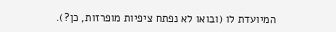המיועדת לו (ובואו לא נפתח ציפיות מופרזות, כן?).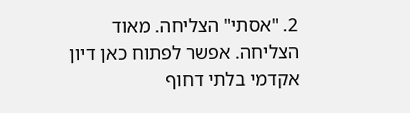2. "אסתי" הצליחה. מאוד הצליחה. אפשר לפתוח כאן דיון אקדמי בלתי דחוף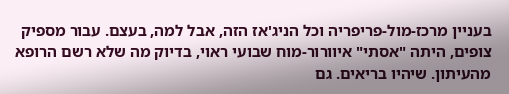בעניין מרכז-מול-פריפריה וכל הניג'אז הזה, אבל למה, בעצם. עבור מספיק צופים, היתה "אסתי" איוורור-מוח שבועי ראוי, בדיוק מה שלא רשם הרופא מהעיתון. שיהיו בריאים. גם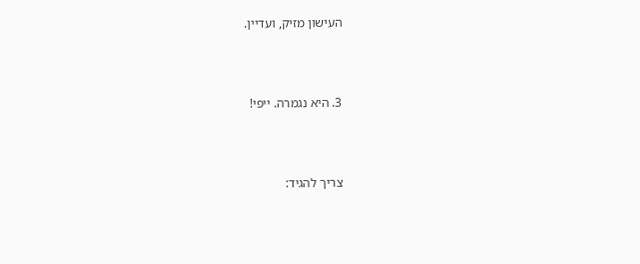העישון מזיק, ועדיין.



3. היא נגמרה. ייפי!



צריך להגיד: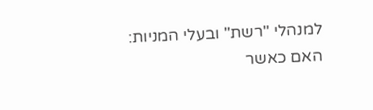למנהלי "רשת" ובעלי המניות: האם כאשר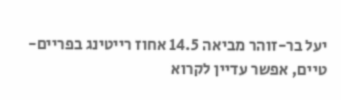יעל בר-זוהר מביאה 14.5 אחוז רייטינג בפריים-טיים, אפשר עדיין לקרוא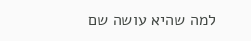למה שהיא עושה שם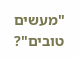"מעשים טובים"?